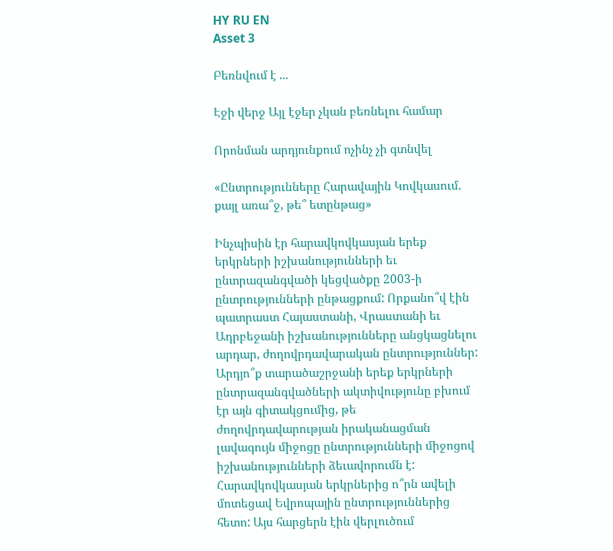HY RU EN
Asset 3

Բեռնվում է ...

Էջի վերջ Այլ էջեր չկան բեռնելու համար

Որոնման արդյունքում ոչինչ չի գտնվել

«Ընտրությունները Հարավային Կովկասում. քայլ առա՞ջ, թե՞ ետընթաց»

Ինչպիսին էր հարավկովկասյան երեք երկրների իշխանությունների եւ ընտրազանգվածի կեցվածքը 2003-ի ընտրությունների ընթացքում: Որքանո՞վ էին պատրաստ Հայաստանի, Վրաստանի եւ Ադրբեջանի իշխանությունները անցկացնելու արդար, ժողովրդավարական ընտրություններ: Արդյո՞ք տարածաշրջանի երեք երկրների ընտրազանգվածների ակտիվությունը բխում էր այն գիտակցումից, թե ժողովրդավարության իրականացման լավագույն միջոցը ընտրությունների միջոցով իշխանությունների ձեւավորումն է: Հարավկովկասյան երկրներից ո՞րն ավելի մոտեցավ Եվրոպային ընտրություններից հետո: Այս հարցերն էին վերլուծում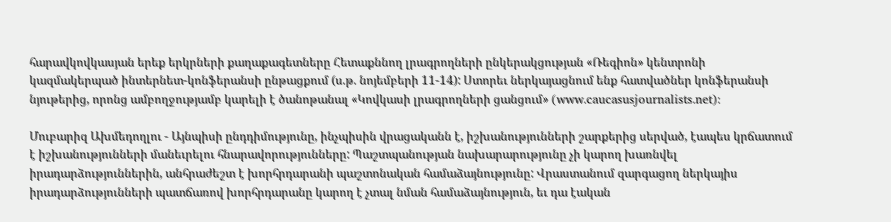հարավկովկասյան երեք երկրների քաղաքագետները Հետաքննող լրագրողների ընկերակցության «Ռեգիոն» կենտրոնի կազմակերպած ինտերնետ-կոնֆերանսի ընթացքում (ս.թ. նոյեմբերի 11-14): Ստորեւ ներկայացնում ենք հատվածներ կոնֆերանսի նյութերից, որոնց ամբողջությամբ կարելի է ծանոթանալ «Կովկասի լրագրողների ցանցում» (www.caucasusjournalists.net):

Մուբարիզ Ախմեդողլու - Այնպիսի ընդդիմությունը, ինչպիսին վրացականն է, իշխանությունների շարքերից սերված, էապես կրճատում է իշխանությունների մանեւրելու հնարավորությունները: Պաշտպանության նախարարությունը չի կարող խառնվել իրադարձություններին, անհրաժեշտ է խորհրդարանի պաշտոնական համաձայնությունը: Վրաստանում զարգացող ներկայիս իրադարձությունների պատճառով խորհրդարանը կարող է չտալ նման համաձայնություն, եւ դա էական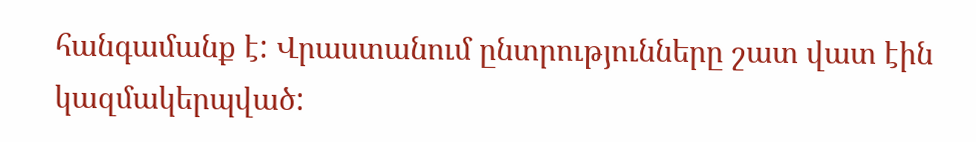հանգամանք է: Վրաստանում ընտրությունները շատ վատ էին կազմակերպված: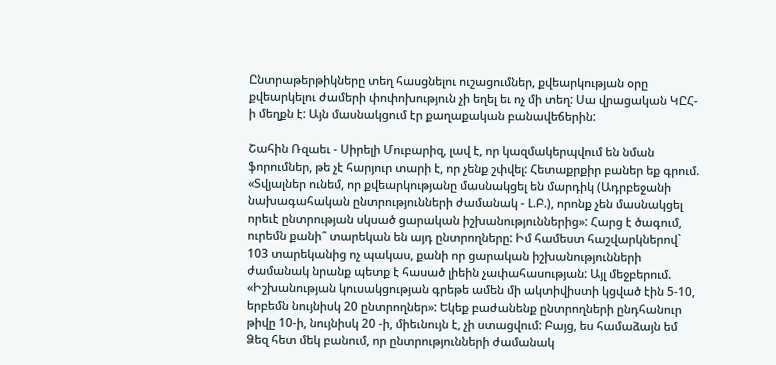Ընտրաթերթիկները տեղ հասցնելու ուշացումներ, քվեարկության օրը քվեարկելու ժամերի փոփոխություն չի եղել եւ ոչ մի տեղ: Սա վրացական ԿԸՀ-ի մեղքն է: Այն մասնակցում էր քաղաքական բանավեճերին:

Շահին Ռզաեւ - Սիրելի Մուբարիզ, լավ է, որ կազմակերպվում են նման ֆորումներ, թե չէ հարյուր տարի է, որ չենք շփվել: Հետաքրքիր բաներ եք գրում. «Տվյալներ ունեմ, որ քվեարկությանը մասնակցել են մարդիկ (Ադրբեջանի նախագահական ընտրությունների ժամանակ - Լ.Բ.), որոնք չեն մասնակցել որեւէ ընտրության սկսած ցարական իշխանություններից»: Հարց է ծագում, ուրեմն քանի՞ տարեկան են այդ ընտրողները: Իմ համեստ հաշվարկներով` 103 տարեկանից ոչ պակաս, քանի որ ցարական իշխանությունների ժամանակ նրանք պետք է հասած լիեին չափահասության: Այլ մեջբերում. «Իշխանության կուսակցության գրեթե ամեն մի ակտիվիստի կցված էին 5-10, երբեմն նույնիսկ 20 ընտրողներ»: Եկեք բաժանենք ընտրողների ընդհանուր թիվը 10-ի, նույնիսկ 20 -ի, միեւնույն է, չի ստացվում: Բայց, ես համաձայն եմ Ձեզ հետ մեկ բանում, որ ընտրությունների ժամանակ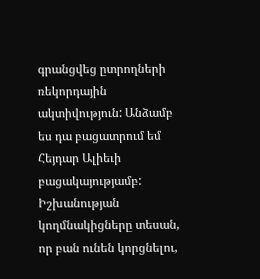գրանցվեց ըտրողների ռեկորդային ակտիվություն: Անձամբ ես դա բացատրում եմ Հեյդար Ալիեւի բացակայությամբ: Իշխանության կողմնակիցները տեսան, որ բան ունեն կորցնելու,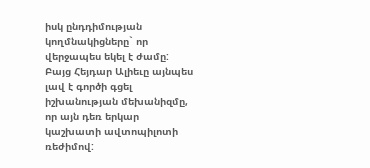իսկ ընդդիմության կողմնակիցները` որ վերջապես եկել է ժամը: Բայց Հեյդար Ալիեւը այնպես լավ է գործի գցել իշխանության մեխանիզմը, որ այն դեռ երկար կաշխատի ավտոպիլոտի ռեժիմով: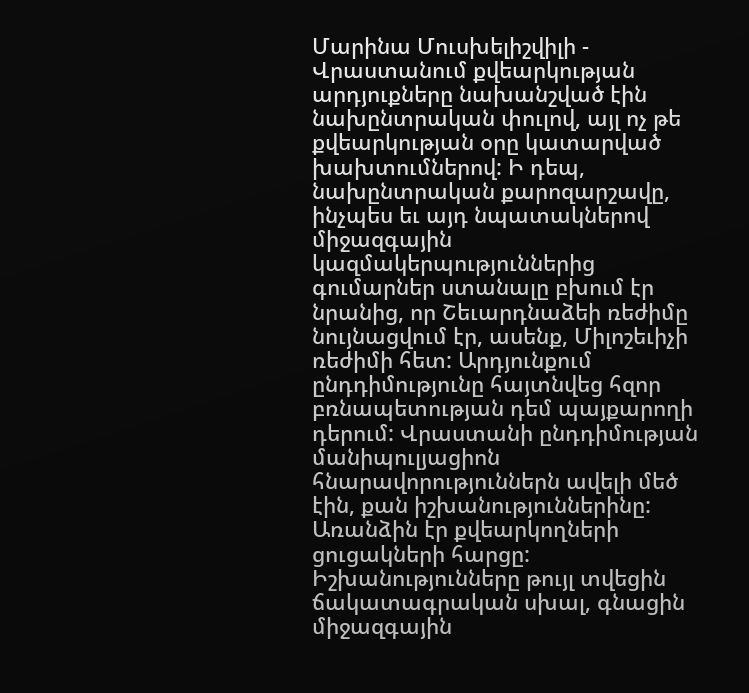Մարինա Մուսխելիշվիլի - Վրաստանում քվեարկության արդյուքները նախանշված էին նախընտրական փուլով, այլ ոչ թե քվեարկության օրը կատարված խախտումներով: Ի դեպ, նախընտրական քարոզարշավը, ինչպես եւ այդ նպատակներով միջազգային կազմակերպություններից գումարներ ստանալը բխում էր նրանից, որ Շեւարդնաձեի ռեժիմը նույնացվում էր, ասենք, Միլոշեւիչի ռեժիմի հետ: Արդյունքում ընդդիմությունը հայտնվեց հզոր բռնապետության դեմ պայքարողի դերում: Վրաստանի ընդդիմության մանիպուլյացիոն հնարավորություններն ավելի մեծ էին, քան իշխանություններինը: Առանձին էր քվեարկողների ցուցակների հարցը: Իշխանությունները թույլ տվեցին ճակատագրական սխալ, գնացին միջազգային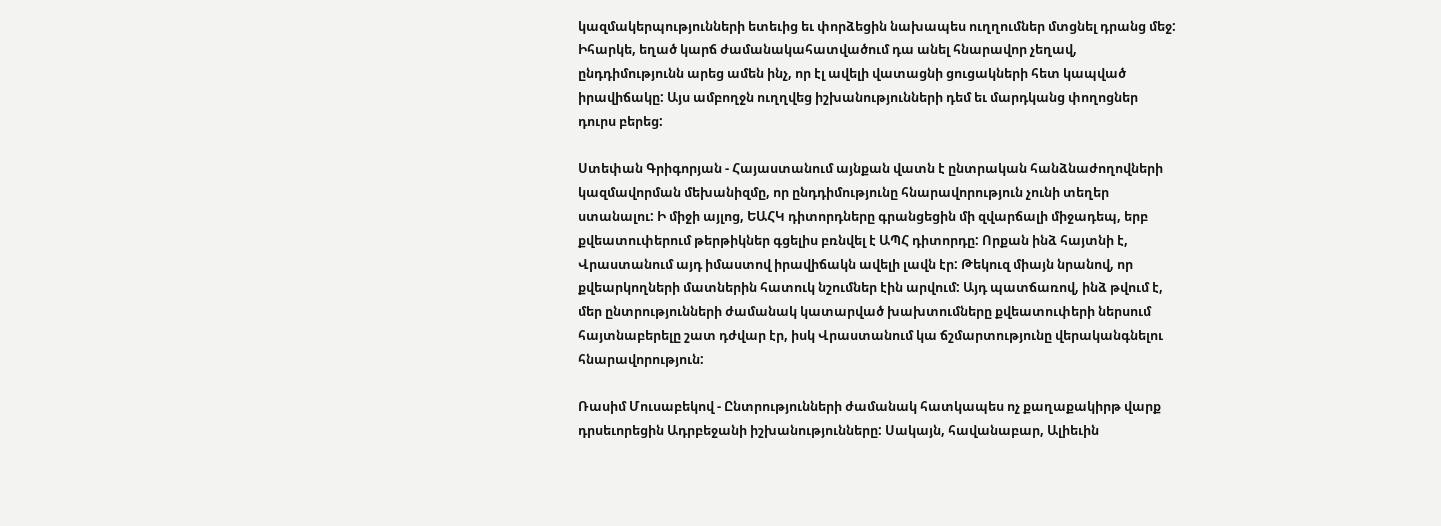կազմակերպությունների ետեւից եւ փորձեցին նախապես ուղղումներ մտցնել դրանց մեջ: Իհարկե, եղած կարճ ժամանակահատվածում դա անել հնարավոր չեղավ, ընդդիմությունն արեց ամեն ինչ, որ էլ ավելի վատացնի ցուցակների հետ կապված իրավիճակը: Այս ամբողջն ուղղվեց իշխանությունների դեմ եւ մարդկանց փողոցներ դուրս բերեց:

Ստեփան Գրիգորյան - Հայաստանում այնքան վատն է ընտրական հանձնաժողովների կազմավորման մեխանիզմը, որ ընդդիմությունը հնարավորություն չունի տեղեր ստանալու: Ի միջի այլոց, ԵԱՀԿ դիտորդները գրանցեցին մի զվարճալի միջադեպ, երբ քվեատուփերում թերթիկներ գցելիս բռնվել է ԱՊՀ դիտորդը: Որքան ինձ հայտնի է, Վրաստանում այդ իմաստով իրավիճակն ավելի լավն էր: Թեկուզ միայն նրանով, որ քվեարկողների մատներին հատուկ նշումներ էին արվում: Այդ պատճառով, ինձ թվում է, մեր ընտրությունների ժամանակ կատարված խախտումները քվեատուփերի ներսում հայտնաբերելը շատ դժվար էր, իսկ Վրաստանում կա ճշմարտությունը վերականգնելու հնարավորություն:

Ռասիմ Մուսաբեկով - Ընտրությունների ժամանակ հատկապես ոչ քաղաքակիրթ վարք դրսեւորեցին Ադրբեջանի իշխանությունները: Սակայն, հավանաբար, Ալիեւին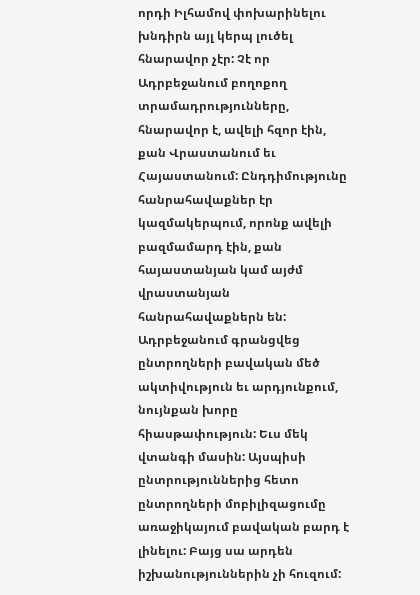որդի Իլհամով փոխարինելու խնդիրն այլ կերպ լուծել հնարավոր չէր: Չէ որ Ադրբեջանում բողոքող տրամադրությունները, հնարավոր է, ավելի հզոր էին, քան Վրաստանում եւ Հայաստանում: Ընդդիմությունը հանրահավաքներ էր կազմակերպում, որոնք ավելի բազմամարդ էին, քան հայաստանյան կամ այժմ վրաստանյան հանրահավաքներն են: Ադրբեջանում գրանցվեց ընտրողների բավական մեծ ակտիվություն եւ արդյունքում, նույնքան խորը հիասթափություն: Եւս մեկ վտանգի մասին: Այսպիսի ընտրություններից հետո ընտրողների մոբիլիզացումը առաջիկայում բավական բարդ է լինելու: Բայց սա արդեն իշխանություններին չի հուզում: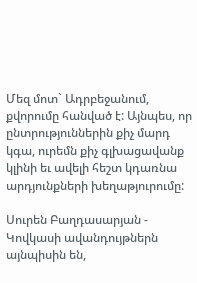Մեզ մոտ` Ադրբեջանում, քվորումը հանված է: Այնպես, որ ընտրություններին քիչ մարդ կգա, ուրեմն քիչ գլխացավանք կլինի եւ ավելի հեշտ կդառնա արդյունքների խեղաթյուրումը:

Սուրեն Բաղդասարյան - Կովկասի ավանդույթներն այնպիսին են,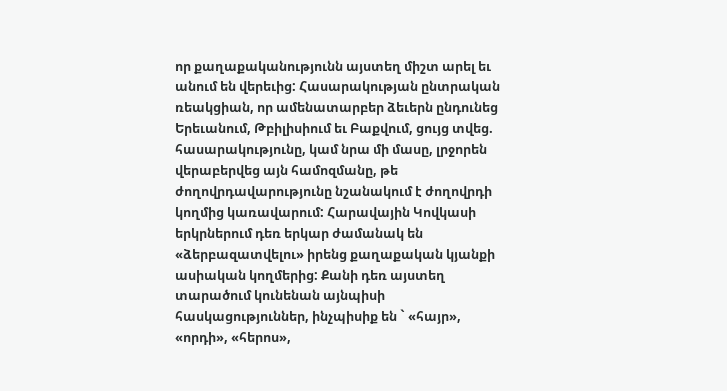որ քաղաքականությունն այստեղ միշտ արել եւ անում են վերեւից: Հասարակության ընտրական ռեակցիան, որ ամենատարբեր ձեւերն ընդունեց Երեւանում, Թբիլիսիում եւ Բաքվում, ցույց տվեց. հասարակությունը, կամ նրա մի մասը, լրջորեն վերաբերվեց այն համոզմանը, թե ժողովրդավարությունը նշանակում է ժողովրդի կողմից կառավարում: Հարավային Կովկասի երկրներում դեռ երկար ժամանակ են «ձերբազատվելու» իրենց քաղաքական կյանքի ասիական կողմերից: Քանի դեռ այստեղ տարածում կունենան այնպիսի հասկացություններ, ինչպիսիք են ` «հայր», «որդի», «հերոս»,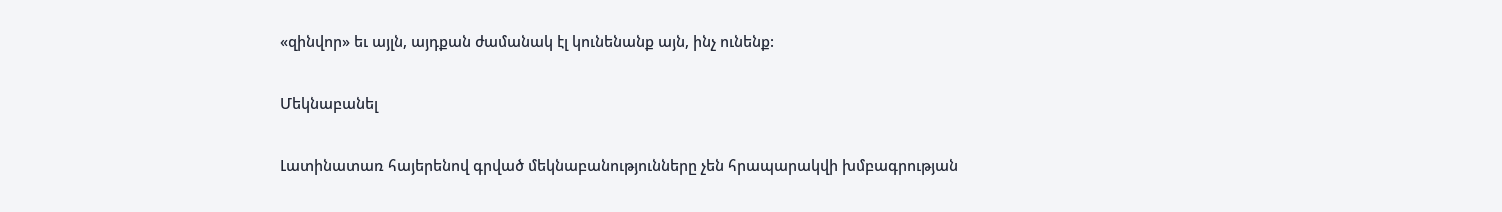«զինվոր» եւ այլն, այդքան ժամանակ էլ կունենանք այն, ինչ ունենք:

Մեկնաբանել

Լատինատառ հայերենով գրված մեկնաբանությունները չեն հրապարակվի խմբագրության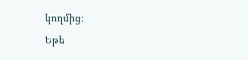կողմից։
Եթե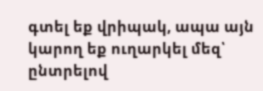գտել եք վրիպակ, ապա այն կարող եք ուղարկել մեզ՝ ընտրելով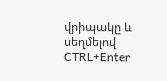վրիպակը և սեղմելով CTRL+Enter